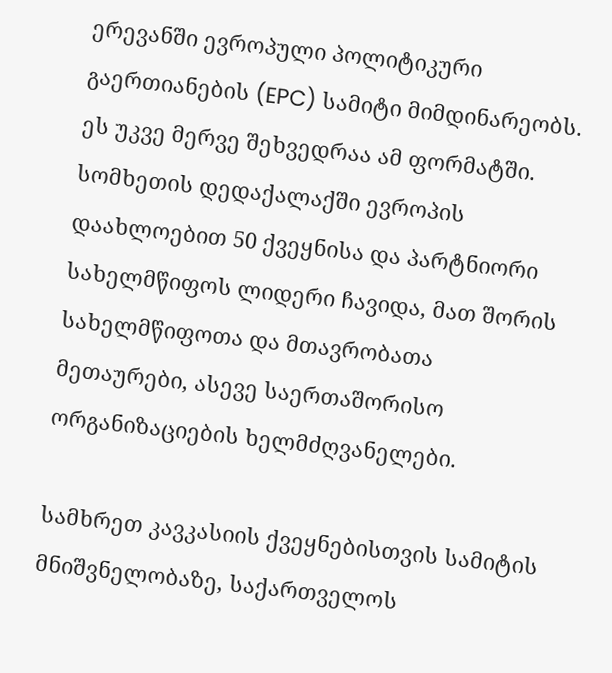ერევანში ევროპული პოლიტიკური გაერთიანების (EPC) სამიტი მიმდინარეობს. ეს უკვე მერვე შეხვედრაა ამ ფორმატში. სომხეთის დედაქალაქში ევროპის დაახლოებით 50 ქვეყნისა და პარტნიორი სახელმწიფოს ლიდერი ჩავიდა, მათ შორის სახელმწიფოთა და მთავრობათა მეთაურები, ასევე საერთაშორისო ორგანიზაციების ხელმძღვანელები.

სამხრეთ კავკასიის ქვეყნებისთვის სამიტის მნიშვნელობაზე, საქართველოს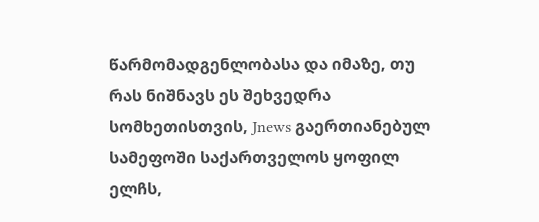წარმომადგენლობასა და იმაზე, თუ რას ნიშნავს ეს შეხვედრა სომხეთისთვის, Jnews გაერთიანებულ სამეფოში საქართველოს ყოფილ ელჩს,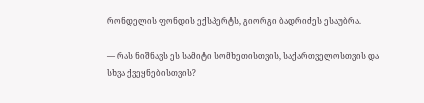რონდელის ფონდის ექსპერტს, გიორგი ბადრიძეს ესაუბრა.

— რას ნიშნავს ეს სამიტი სომხეთისთვის, საქართველოსთვის და სხვა ქვეყნებისთვის?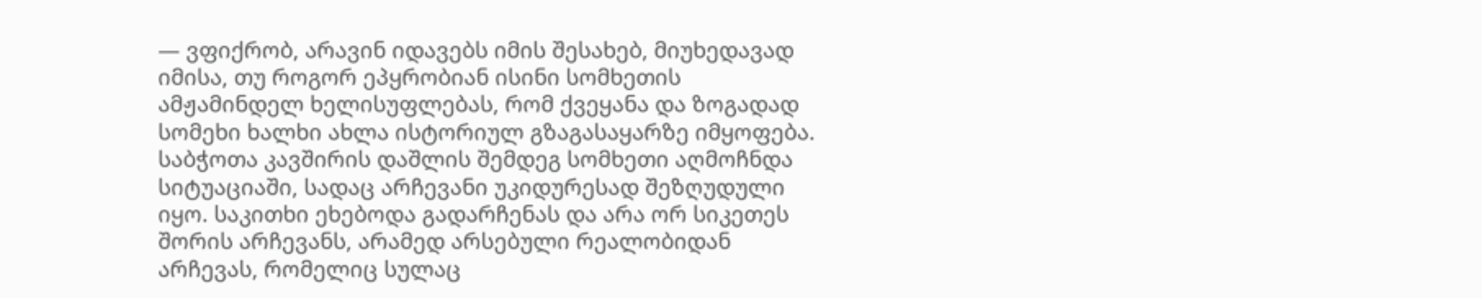— ვფიქრობ, არავინ იდავებს იმის შესახებ, მიუხედავად იმისა, თუ როგორ ეპყრობიან ისინი სომხეთის ამჟამინდელ ხელისუფლებას, რომ ქვეყანა და ზოგადად სომეხი ხალხი ახლა ისტორიულ გზაგასაყარზე იმყოფება. საბჭოთა კავშირის დაშლის შემდეგ სომხეთი აღმოჩნდა სიტუაციაში, სადაც არჩევანი უკიდურესად შეზღუდული იყო. საკითხი ეხებოდა გადარჩენას და არა ორ სიკეთეს შორის არჩევანს, არამედ არსებული რეალობიდან არჩევას, რომელიც სულაც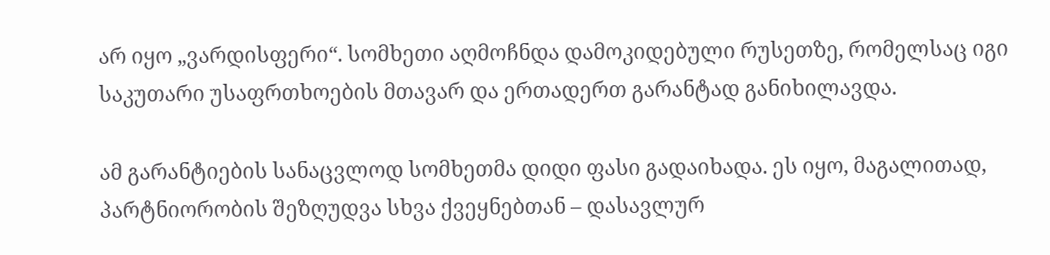არ იყო „ვარდისფერი“. სომხეთი აღმოჩნდა დამოკიდებული რუსეთზე, რომელსაც იგი საკუთარი უსაფრთხოების მთავარ და ერთადერთ გარანტად განიხილავდა.

ამ გარანტიების სანაცვლოდ სომხეთმა დიდი ფასი გადაიხადა. ეს იყო, მაგალითად, პარტნიორობის შეზღუდვა სხვა ქვეყნებთან – დასავლურ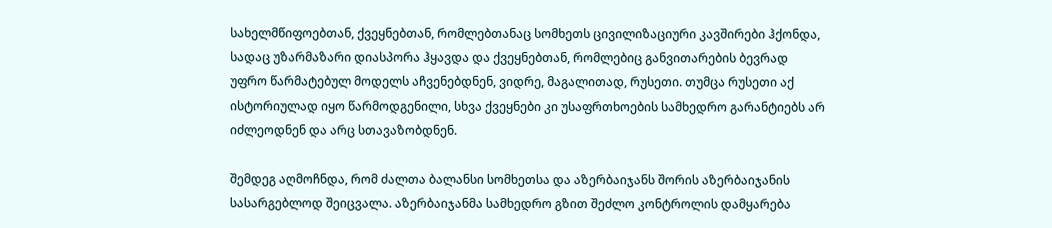სახელმწიფოებთან, ქვეყნებთან, რომლებთანაც სომხეთს ცივილიზაციური კავშირები ჰქონდა, სადაც უზარმაზარი დიასპორა ჰყავდა და ქვეყნებთან, რომლებიც განვითარების ბევრად უფრო წარმატებულ მოდელს აჩვენებდნენ, ვიდრე, მაგალითად, რუსეთი. თუმცა რუსეთი აქ ისტორიულად იყო წარმოდგენილი, სხვა ქვეყნები კი უსაფრთხოების სამხედრო გარანტიებს არ იძლეოდნენ და არც სთავაზობდნენ.

შემდეგ აღმოჩნდა, რომ ძალთა ბალანსი სომხეთსა და აზერბაიჯანს შორის აზერბაიჯანის სასარგებლოდ შეიცვალა. აზერბაიჯანმა სამხედრო გზით შეძლო კონტროლის დამყარება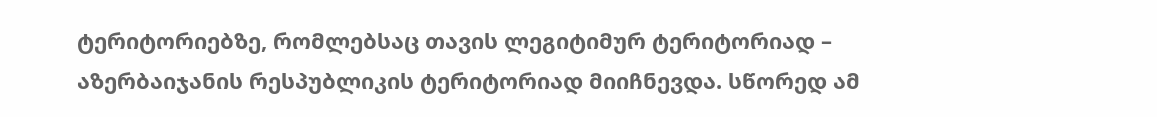ტერიტორიებზე, რომლებსაც თავის ლეგიტიმურ ტერიტორიად – აზერბაიჯანის რესპუბლიკის ტერიტორიად მიიჩნევდა. სწორედ ამ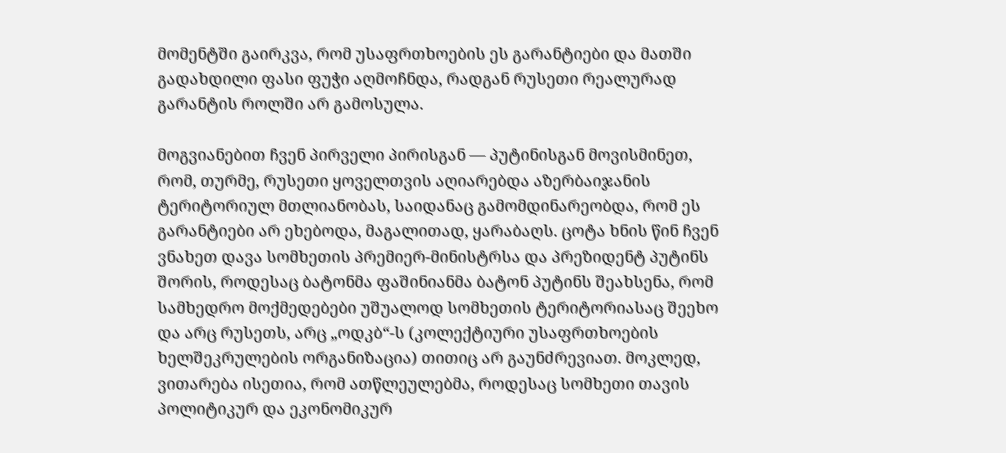მომენტში გაირკვა, რომ უსაფრთხოების ეს გარანტიები და მათში გადახდილი ფასი ფუჭი აღმოჩნდა, რადგან რუსეთი რეალურად გარანტის როლში არ გამოსულა.

მოგვიანებით ჩვენ პირველი პირისგან — პუტინისგან მოვისმინეთ, რომ, თურმე, რუსეთი ყოველთვის აღიარებდა აზერბაიჯანის ტერიტორიულ მთლიანობას, საიდანაც გამომდინარეობდა, რომ ეს გარანტიები არ ეხებოდა, მაგალითად, ყარაბაღს. ცოტა ხნის წინ ჩვენ ვნახეთ დავა სომხეთის პრემიერ-მინისტრსა და პრეზიდენტ პუტინს შორის, როდესაც ბატონმა ფაშინიანმა ბატონ პუტინს შეახსენა, რომ სამხედრო მოქმედებები უშუალოდ სომხეთის ტერიტორიასაც შეეხო და არც რუსეთს, არც „ოდკბ“-ს (კოლექტიური უსაფრთხოების ხელშეკრულების ორგანიზაცია) თითიც არ გაუნძრევიათ. მოკლედ, ვითარება ისეთია, რომ ათწლეულებმა, როდესაც სომხეთი თავის პოლიტიკურ და ეკონომიკურ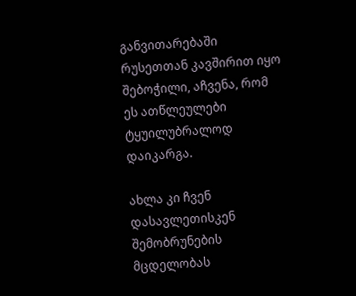განვითარებაში რუსეთთან კავშირით იყო შებოჭილი, აჩვენა, რომ ეს ათწლეულები ტყუილუბრალოდ დაიკარგა.

ახლა კი ჩვენ დასავლეთისკენ შემობრუნების მცდელობას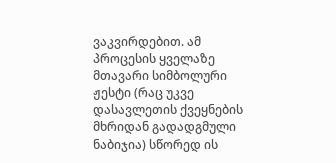ვაკვირდებით. ამ პროცესის ყველაზე მთავარი სიმბოლური ჟესტი (რაც უკვე დასავლეთის ქვეყნების მხრიდან გადადგმული ნაბიჯია) სწორედ ის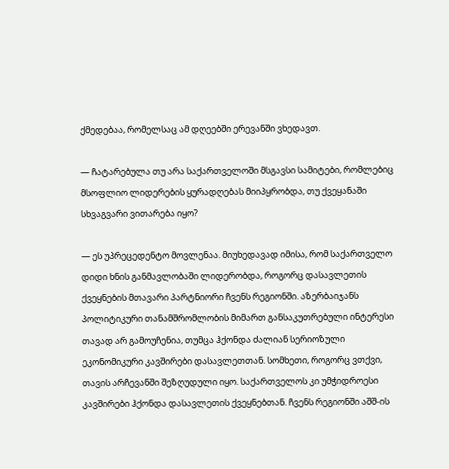ქმედებაა, რომელსაც ამ დღეებში ერევანში ვხედავთ.

— ჩატარებულა თუ არა საქართველოში მსგავსი სამიტები, რომლებიც მსოფლიო ლიდერების ყურადღებას მიიპყრობდა, თუ ქვეყანაში სხვაგვარი ვითარება იყო?

— ეს უპრეცედენტო მოვლენაა. მიუხედავად იმისა, რომ საქართველო დიდი ხნის განმავლობაში ლიდერობდა, როგორც დასავლეთის ქვეყნების მთავარი პარტნიორი ჩვენს რეგიონში. აზერბაიჯანს პოლიტიკური თანამშრომლობის მიმართ განსაკუთრებული ინტერესი თავად არ გამოუჩენია, თუმცა ჰქონდა ძალიან სერიოზული ეკონომიკური კავშირები დასავლეთთან. სომხეთი, როგორც ვთქვი, თავის არჩევანში შეზღუდული იყო. საქართველოს კი უმჭიდროესი კავშირები ჰქონდა დასავლეთის ქვეყნებთან. ჩვენს რეგიონში აშშ-ის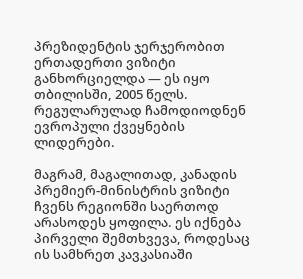პრეზიდენტის ჯერჯერობით ერთადერთი ვიზიტი განხორციელდა — ეს იყო თბილისში, 2005 წელს. რეგულარულად ჩამოდიოდნენ ევროპული ქვეყნების ლიდერები.

მაგრამ, მაგალითად, კანადის პრემიერ-მინისტრის ვიზიტი ჩვენს რეგიონში საერთოდ არასოდეს ყოფილა. ეს იქნება პირველი შემთხვევა, როდესაც ის სამხრეთ კავკასიაში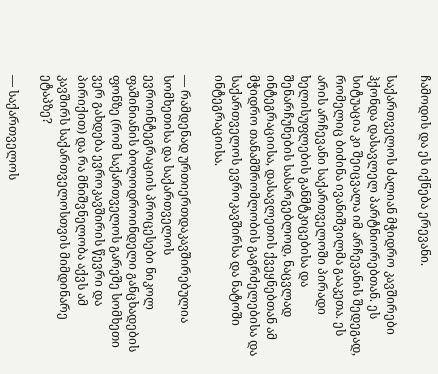ჩამოდის და ეს იქნება ერევანი.

საქართველოს ძალიან მჭიდრო კავშირები ჰქონდა დასავლელ პარტნიორებთან. ეს სიტუაცია კი შეიცვალა იმ არჩევანის შედეგად, რომელიც ბიძინა ივანიშვილმა გააკეთა. ეს არის არჩევანი საქართველოში პირადი ხელისუფლების განმტკიცებისა და შენარჩუნების სასარგებლოდ, ნაცვლად ინტეგრაციისა, დასავლეთის ქვეყნებთან ამ მჭიდრო თანამშრომლობის გაგრძელებისა და საქართველოს ევროკავშირსა და ნატოში ინტეგრაციისა.

— რამდენად ურთიერთდაკავშირებულია სომხეთისა და საქართველოს ევროინტეგრაციის პროცესები ნიკოლ ფაშინიანის ბოლოდროინდელი განცხადების ფონზე (რომ საქართველოს გარეშე სომხეთი ვერ გახდება ევროკავშირის წევრი და პირიქით) და რა მნიშვნელობა აქვს ამ კავშირს საქართველოსთვის მიმდინარე ეტაპზე?

— საქართველოს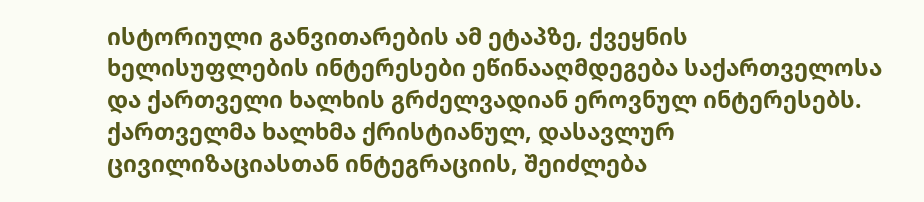ისტორიული განვითარების ამ ეტაპზე, ქვეყნის ხელისუფლების ინტერესები ეწინააღმდეგება საქართველოსა და ქართველი ხალხის გრძელვადიან ეროვნულ ინტერესებს. ქართველმა ხალხმა ქრისტიანულ, დასავლურ ცივილიზაციასთან ინტეგრაციის, შეიძლება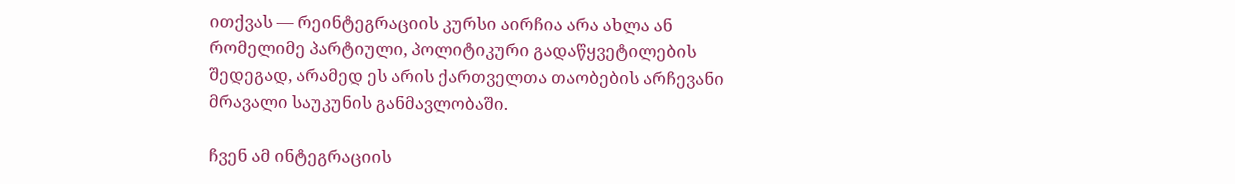ითქვას — რეინტეგრაციის კურსი აირჩია არა ახლა ან რომელიმე პარტიული, პოლიტიკური გადაწყვეტილების შედეგად, არამედ ეს არის ქართველთა თაობების არჩევანი მრავალი საუკუნის განმავლობაში.

ჩვენ ამ ინტეგრაციის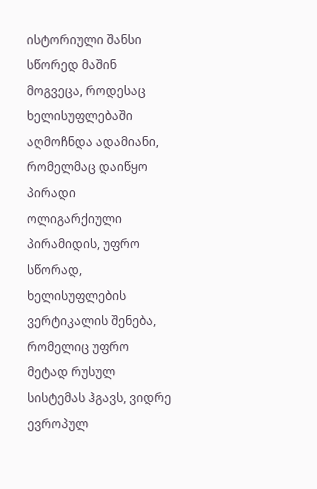ისტორიული შანსი სწორედ მაშინ მოგვეცა, როდესაც ხელისუფლებაში აღმოჩნდა ადამიანი, რომელმაც დაიწყო პირადი ოლიგარქიული პირამიდის, უფრო სწორად, ხელისუფლების ვერტიკალის შენება, რომელიც უფრო მეტად რუსულ სისტემას ჰგავს, ვიდრე ევროპულ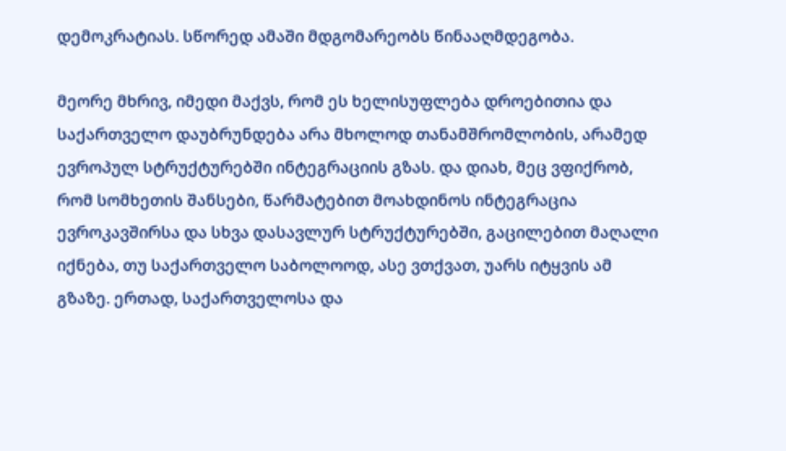დემოკრატიას. სწორედ ამაში მდგომარეობს წინააღმდეგობა.

მეორე მხრივ, იმედი მაქვს, რომ ეს ხელისუფლება დროებითია და საქართველო დაუბრუნდება არა მხოლოდ თანამშრომლობის, არამედ ევროპულ სტრუქტურებში ინტეგრაციის გზას. და დიახ, მეც ვფიქრობ, რომ სომხეთის შანსები, წარმატებით მოახდინოს ინტეგრაცია ევროკავშირსა და სხვა დასავლურ სტრუქტურებში, გაცილებით მაღალი იქნება, თუ საქართველო საბოლოოდ, ასე ვთქვათ, უარს იტყვის ამ გზაზე. ერთად, საქართველოსა და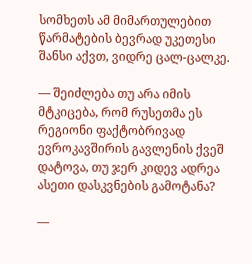სომხეთს ამ მიმართულებით წარმატების ბევრად უკეთესი შანსი აქვთ, ვიდრე ცალ-ცალკე.

— შეიძლება თუ არა იმის მტკიცება, რომ რუსეთმა ეს რეგიონი ფაქტობრივად ევროკავშირის გავლენის ქვეშ დატოვა, თუ ჯერ კიდევ ადრეა ასეთი დასკვნების გამოტანა?

—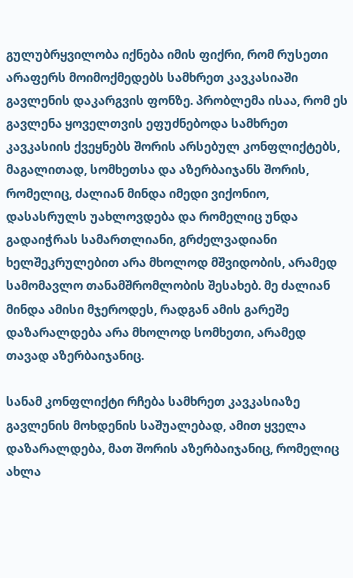გულუბრყვილობა იქნება იმის ფიქრი, რომ რუსეთი არაფერს მოიმოქმედებს სამხრეთ კავკასიაში გავლენის დაკარგვის ფონზე. პრობლემა ისაა, რომ ეს გავლენა ყოველთვის ეფუძნებოდა სამხრეთ კავკასიის ქვეყნებს შორის არსებულ კონფლიქტებს, მაგალითად, სომხეთსა და აზერბაიჯანს შორის, რომელიც, ძალიან მინდა იმედი ვიქონიო, დასასრულს უახლოვდება და რომელიც უნდა გადაიჭრას სამართლიანი, გრძელვადიანი ხელშეკრულებით არა მხოლოდ მშვიდობის, არამედ სამომავლო თანამშრომლობის შესახებ. მე ძალიან მინდა ამისი მჯეროდეს, რადგან ამის გარეშე დაზარალდება არა მხოლოდ სომხეთი, არამედ თავად აზერბაიჯანიც.

სანამ კონფლიქტი რჩება სამხრეთ კავკასიაზე გავლენის მოხდენის საშუალებად, ამით ყველა დაზარალდება, მათ შორის აზერბაიჯანიც, რომელიც ახლა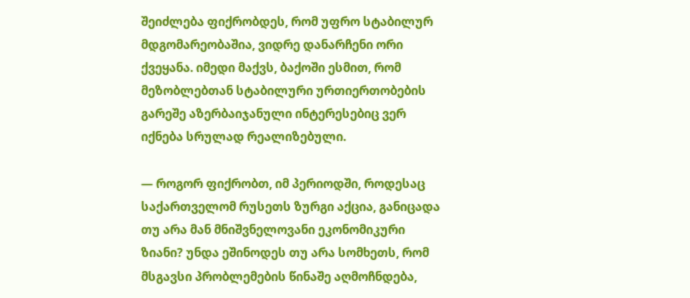შეიძლება ფიქრობდეს, რომ უფრო სტაბილურ მდგომარეობაშია, ვიდრე დანარჩენი ორი ქვეყანა. იმედი მაქვს, ბაქოში ესმით, რომ მეზობლებთან სტაბილური ურთიერთობების გარეშე აზერბაიჯანული ინტერესებიც ვერ იქნება სრულად რეალიზებული.

— როგორ ფიქრობთ, იმ პერიოდში, როდესაც საქართველომ რუსეთს ზურგი აქცია, განიცადა თუ არა მან მნიშვნელოვანი ეკონომიკური ზიანი? უნდა ეშინოდეს თუ არა სომხეთს, რომ მსგავსი პრობლემების წინაშე აღმოჩნდება,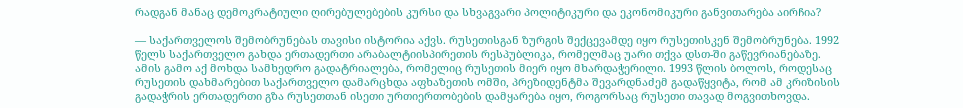რადგან მანაც დემოკრატიული ღირებულებების კურსი და სხვაგვარი პოლიტიკური და ეკონომიკური განვითარება აირჩია?

— საქართველოს შემობრუნებას თავისი ისტორია აქვს. რუსეთისგან ზურგის შექცევამდე იყო რუსეთისკენ შემობრუნება. 1992 წელს საქართველო გახდა ერთადერთი არაბალტიისპირეთის რესპუბლიკა, რომელმაც უარი თქვა დსთ-ში გაწევრიანებაზე. ამის გამო აქ მოხდა სამხედრო გადატრიალება, რომელიც რუსეთის მიერ იყო მხარდაჭერილი. 1993 წლის ბოლოს, როდესაც რუსეთის დახმარებით საქართველო დამარცხდა აფხაზეთის ომში, პრეზიდენტმა შევარდნაძემ გადაწყვიტა, რომ ამ კრიზისის გადაჭრის ერთადერთი გზა რუსეთთან ისეთი ურთიერთობების დამყარება იყო, როგორსაც რუსეთი თავად მოგვითხოვდა.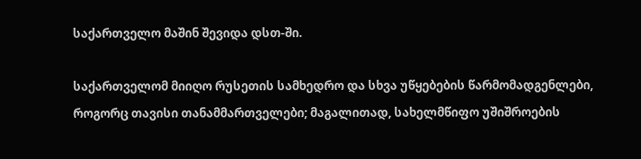საქართველო მაშინ შევიდა დსთ-ში.

საქართველომ მიიღო რუსეთის სამხედრო და სხვა უწყებების წარმომადგენლები, როგორც თავისი თანამმართველები; მაგალითად, სახელმწიფო უშიშროების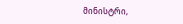მინისტრი,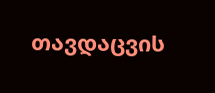თავდაცვის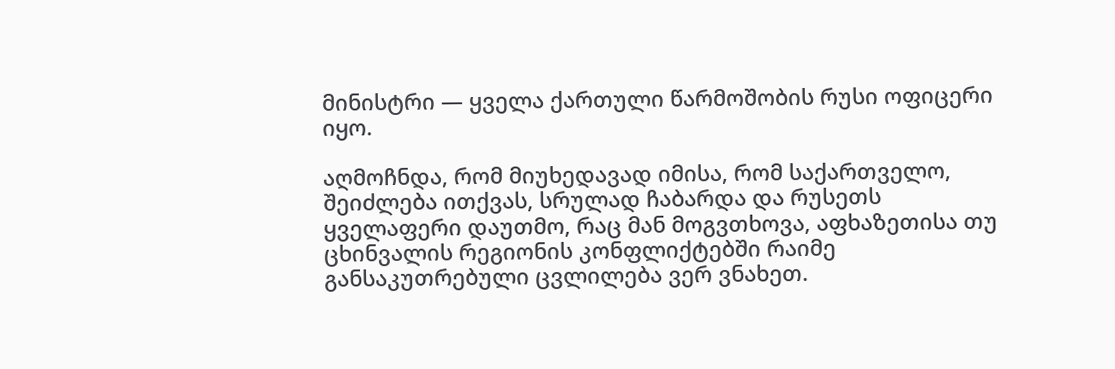მინისტრი — ყველა ქართული წარმოშობის რუსი ოფიცერი იყო.

აღმოჩნდა, რომ მიუხედავად იმისა, რომ საქართველო, შეიძლება ითქვას, სრულად ჩაბარდა და რუსეთს ყველაფერი დაუთმო, რაც მან მოგვთხოვა, აფხაზეთისა თუ ცხინვალის რეგიონის კონფლიქტებში რაიმე განსაკუთრებული ცვლილება ვერ ვნახეთ.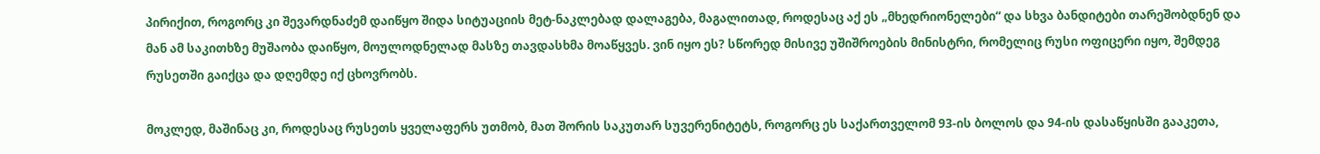პირიქით, როგორც კი შევარდნაძემ დაიწყო შიდა სიტუაციის მეტ-ნაკლებად დალაგება, მაგალითად, როდესაც აქ ეს „მხედრიონელები“ და სხვა ბანდიტები თარეშობდნენ და მან ამ საკითხზე მუშაობა დაიწყო, მოულოდნელად მასზე თავდასხმა მოაწყვეს. ვინ იყო ეს? სწორედ მისივე უშიშროების მინისტრი, რომელიც რუსი ოფიცერი იყო, შემდეგ რუსეთში გაიქცა და დღემდე იქ ცხოვრობს.

მოკლედ, მაშინაც კი, როდესაც რუსეთს ყველაფერს უთმობ, მათ შორის საკუთარ სუვერენიტეტს, როგორც ეს საქართველომ 93-ის ბოლოს და 94-ის დასაწყისში გააკეთა,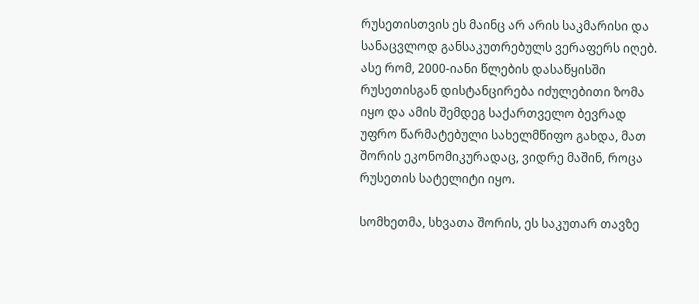რუსეთისთვის ეს მაინც არ არის საკმარისი და სანაცვლოდ განსაკუთრებულს ვერაფერს იღებ. ასე რომ, 2000-იანი წლების დასაწყისში რუსეთისგან დისტანცირება იძულებითი ზომა იყო და ამის შემდეგ საქართველო ბევრად უფრო წარმატებული სახელმწიფო გახდა, მათ შორის ეკონომიკურადაც, ვიდრე მაშინ, როცა რუსეთის სატელიტი იყო.

სომხეთმა, სხვათა შორის, ეს საკუთარ თავზე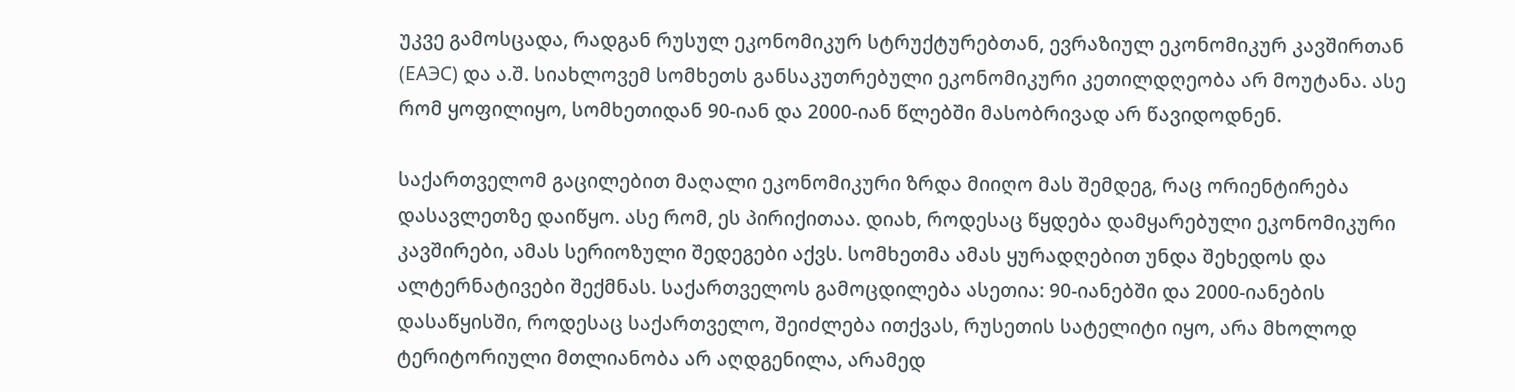უკვე გამოსცადა, რადგან რუსულ ეკონომიკურ სტრუქტურებთან, ევრაზიულ ეკონომიკურ კავშირთან (ЕАЭС) და ა.შ. სიახლოვემ სომხეთს განსაკუთრებული ეკონომიკური კეთილდღეობა არ მოუტანა. ასე რომ ყოფილიყო, სომხეთიდან 90-იან და 2000-იან წლებში მასობრივად არ წავიდოდნენ.

საქართველომ გაცილებით მაღალი ეკონომიკური ზრდა მიიღო მას შემდეგ, რაც ორიენტირება დასავლეთზე დაიწყო. ასე რომ, ეს პირიქითაა. დიახ, როდესაც წყდება დამყარებული ეკონომიკური კავშირები, ამას სერიოზული შედეგები აქვს. სომხეთმა ამას ყურადღებით უნდა შეხედოს და ალტერნატივები შექმნას. საქართველოს გამოცდილება ასეთია: 90-იანებში და 2000-იანების დასაწყისში, როდესაც საქართველო, შეიძლება ითქვას, რუსეთის სატელიტი იყო, არა მხოლოდ ტერიტორიული მთლიანობა არ აღდგენილა, არამედ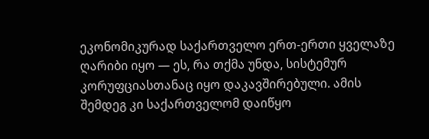ეკონომიკურად საქართველო ერთ-ერთი ყველაზე ღარიბი იყო — ეს, რა თქმა უნდა, სისტემურ კორუფციასთანაც იყო დაკავშირებული. ამის შემდეგ კი საქართველომ დაიწყო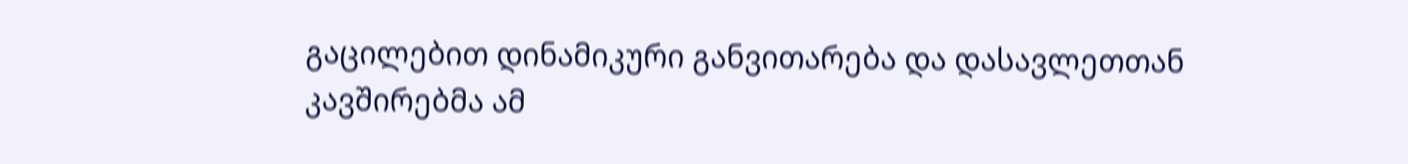გაცილებით დინამიკური განვითარება და დასავლეთთან კავშირებმა ამ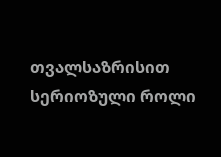თვალსაზრისით სერიოზული როლი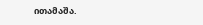ითამაშა.